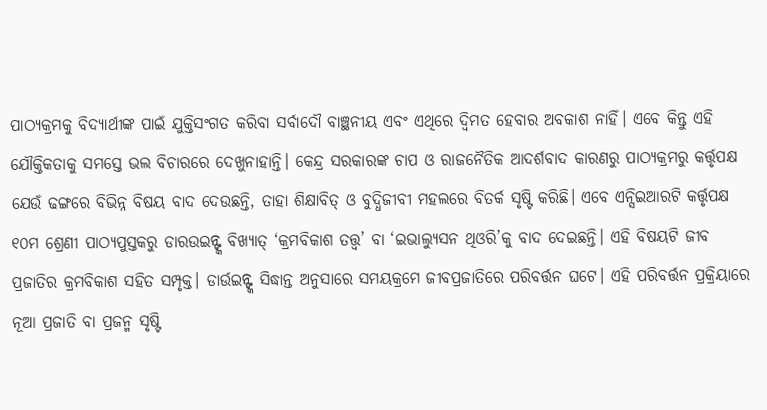ପାଠ୍ୟକ୍ରମକୁ ବିଦ୍ୟାର୍ଥୀଙ୍କ ପାଇଁ ଯୁକ୍ତିସଂଗତ କରିବା ସର୍ବାଦୌ ବାଞ୍ଛନୀୟ ଏବଂ ଏଥିରେ ଦ୍ୱିମତ ହେବାର ଅବକାଶ ନାହିଁ। ଏବେ କିନ୍ତୁ ଏହି ଯୌକ୍ତିକତାକୁ ସମସ୍ତେ ଭଲ ବିଚାରରେ ଦେଖୁନାହାନ୍ତି। କେନ୍ଦ୍ର ସରକାରଙ୍କ ଚାପ ଓ ରାଜନୈତିକ ଆଦର୍ଶବାଦ କାରଣରୁ ପାଠ୍ୟକ୍ରମରୁ କର୍ତ୍ତୃପକ୍ଷ ଯେଉଁ ଢଙ୍ଗରେ ବିଭିନ୍ନ ବିଷୟ ବାଦ ଦେଉଛନ୍ତି, ତାହା ଶିକ୍ଷାବିତ୍ ଓ ବୁଦ୍ଧିଜୀବୀ ମହଲରେ ବିତର୍କ ସୃଷ୍ଟି କରିଛି। ଏବେ ଏନ୍ସିଇଆରଟି କର୍ତ୍ତୃପକ୍ଷ ୧୦ମ ଶ୍ରେଣୀ ପାଠ୍ୟପୁସ୍ତକରୁ ଡାରଉଇନ୍ଙ୍କ ବିଖ୍ୟାତ୍ ‘କ୍ରମବିକାଶ ତତ୍ତ୍ୱ’ ବା ‘ଇଭାଲ୍ୟୁସନ ଥିଓରି’କୁ ବାଦ ଦେଇଛନ୍ତି। ଏହି ବିଷୟଟି ଜୀବ ପ୍ରଜାତିର କ୍ରମବିକାଶ ସହିତ ସମ୍ପୃକ୍ତ। ଡାର୍ଉଇନ୍ଙ୍କ ସିଦ୍ଧାନ୍ତ ଅନୁସାରେ ସମୟକ୍ରମେ ଜୀବପ୍ରଜାତିରେ ପରିବର୍ତ୍ତନ ଘଟେ। ଏହି ପରିବର୍ତ୍ତନ ପ୍ରକ୍ରିୟାରେ ନୂଆ ପ୍ରଜାତି ବା ପ୍ରଜନ୍ମ ସୃଷ୍ଟି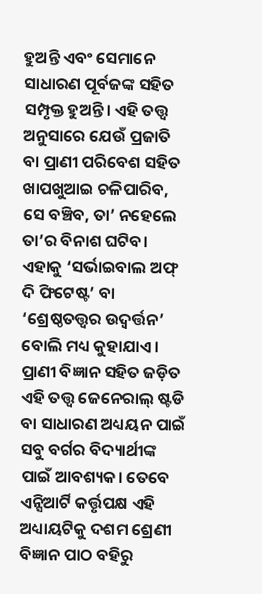ହୁଅନ୍ତି ଏବଂ ସେମାନେ ସାଧାରଣ ପୂର୍ବଜଙ୍କ ସହିତ ସମ୍ପୃକ୍ତ ହୁଅନ୍ତି। ଏହି ତତ୍ତ୍ୱ ଅନୁସାରେ ଯେଉଁ ପ୍ରଜାତି ବା ପ୍ରାଣୀ ପରିବେଶ ସହିତ ଖାପଖୁଆଇ ଚଳିପାରିବ, ସେ ବଞ୍ଚିବ, ତା’ ନହେଲେ ତା’ର ବିନାଶ ଘଟିବ। ଏହାକୁ ‘ସର୍ଭାଇବାଲ ଅଫ୍ ଦି ଫିଟେଷ୍ଟ’ ବା ‘ଶ୍ରେଷ୍ଠତତ୍ତ୍ୱର ଉଦ୍ବର୍ତ୍ତନ’ ବୋଲି ମଧ୍ୟ କୁହାଯାଏ।
ପ୍ରାଣୀ ବିଜ୍ଞାନ ସହିତ ଜଡ଼ିତ ଏହି ତତ୍ତ୍ୱ ଜେନେରାଲ୍ ଷ୍ଟଡି ବା ସାଧାରଣ ଅଧ୍ୟୟନ ପାଇଁ ସବୁ ବର୍ଗର ବିଦ୍ୟାର୍ଥୀଙ୍କ ପାଇଁ ଆବଶ୍ୟକ। ତେବେ ଏନ୍ସିଆର୍ଟି କର୍ତ୍ତୃପକ୍ଷ ଏହି ଅଧ୍ୟାୟଟିକୁ ଦଶମ ଶ୍ରେଣୀ ବିଜ୍ଞାନ ପାଠ ବହିରୁ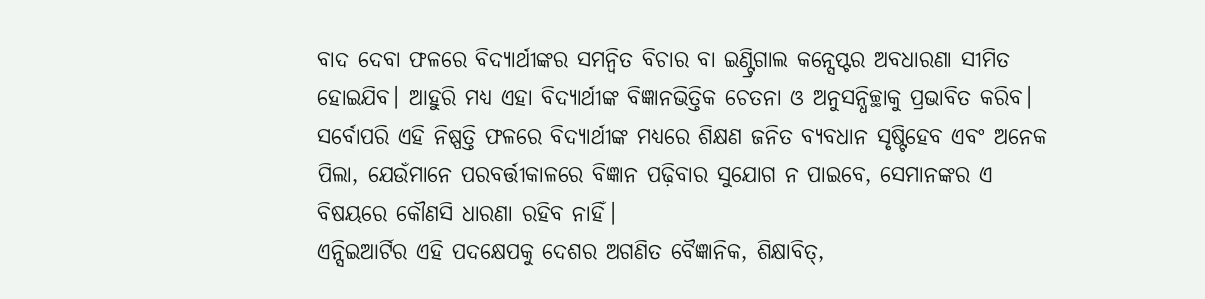ବାଦ ଦେବା ଫଳରେ ବିଦ୍ୟାର୍ଥୀଙ୍କର ସମନ୍ୱିତ ବିଚାର ବା ଇଣ୍ଟ୍ରିଗାଲ କନ୍ସେପ୍ଟର ଅବଧାରଣା ସୀମିତ ହୋଇଯିବ। ଆହୁରି ମଧ୍ୟ ଏହା ବିଦ୍ୟାର୍ଥୀଙ୍କ ବିଜ୍ଞାନଭିତ୍ତିକ ଚେତନା ଓ ଅନୁସନ୍ଧିଚ୍ଛାକୁ ପ୍ରଭାବିତ କରିବ। ସର୍ବୋପରି ଏହି ନିଷ୍ପତ୍ତି ଫଳରେ ବିଦ୍ୟାର୍ଥୀଙ୍କ ମଧ୍ୟରେ ଶିକ୍ଷଣ ଜନିତ ବ୍ୟବଧାନ ସୃଷ୍ଟିହେବ ଏବଂ ଅନେକ ପିଲା, ଯେଉଁମାନେ ପରବର୍ତ୍ତୀକାଳରେ ବିଜ୍ଞାନ ପଢ଼ିବାର ସୁଯୋଗ ନ ପାଇବେ, ସେମାନଙ୍କର ଏ ବିଷୟରେ କୌଣସି ଧାରଣା ରହିବ ନାହିଁ।
ଏନ୍ସିଇଆର୍ଟିର ଏହି ପଦକ୍ଷେପକୁ ଦେଶର ଅଗଣିତ ବୈଜ୍ଞାନିକ, ଶିକ୍ଷାବିତ୍,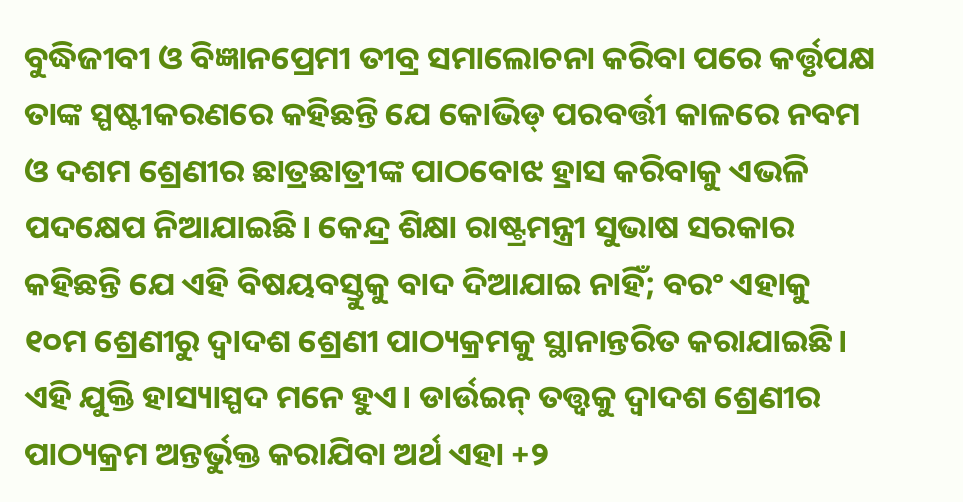ବୁଦ୍ଧିଜୀବୀ ଓ ବିଜ୍ଞାନପ୍ରେମୀ ତୀବ୍ର ସମାଲୋଚନା କରିବା ପରେ କର୍ତ୍ତୃପକ୍ଷ ତାଙ୍କ ସ୍ପଷ୍ଟୀକରଣରେ କହିଛନ୍ତି ଯେ କୋଭିଡ୍ ପରବର୍ତ୍ତୀ କାଳରେ ନବମ ଓ ଦଶମ ଶ୍ରେଣୀର ଛାତ୍ରଛାତ୍ରୀଙ୍କ ପାଠବୋଝ ହ୍ରାସ କରିବାକୁ ଏଭଳି ପଦକ୍ଷେପ ନିଆଯାଇଛି। କେନ୍ଦ୍ର ଶିକ୍ଷା ରାଷ୍ଟ୍ରମନ୍ତ୍ରୀ ସୁଭାଷ ସରକାର କହିଛନ୍ତି ଯେ ଏହି ବିଷୟବସ୍ତୁକୁ ବାଦ ଦିଆଯାଇ ନାହିଁ; ବରଂ ଏହାକୁ ୧୦ମ ଶ୍ରେଣୀରୁ ଦ୍ୱାଦଶ ଶ୍ରେଣୀ ପାଠ୍ୟକ୍ରମକୁ ସ୍ଥାନାନ୍ତରିତ କରାଯାଇଛି। ଏହି ଯୁକ୍ତି ହାସ୍ୟାସ୍ପଦ ମନେ ହୁଏ। ଡାର୍ଉଇନ୍ ତତ୍ତ୍ୱକୁ ଦ୍ୱାଦଶ ଶ୍ରେଣୀର ପାଠ୍ୟକ୍ରମ ଅନ୍ତର୍ଭୁକ୍ତ କରାଯିବା ଅର୍ଥ ଏହା +୨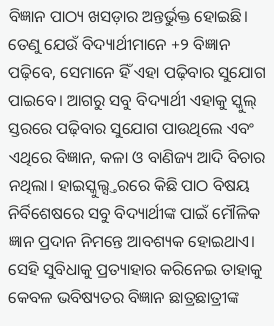ବିଜ୍ଞାନ ପାଠ୍ୟ ଖସଡ଼ାର ଅନ୍ତର୍ଭୁକ୍ତ ହୋଇଛି। ତେଣୁ ଯେଉଁ ବିଦ୍ୟାର୍ଥୀମାନେ +୨ ବିଜ୍ଞାନ ପଢ଼ିବେ, ସେମାନେ ହିଁ ଏହା ପଢ଼ିବାର ସୁଯୋଗ ପାଇବେ। ଆଗରୁ ସବୁ ବିଦ୍ୟାର୍ଥୀ ଏହାକୁ ସ୍କୁଲ୍ ସ୍ତରରେ ପଢ଼ିବାର ସୁଯୋଗ ପାଉଥିଲେ ଏବଂ ଏଥିରେ ବିଜ୍ଞାନ, କଳା ଓ ବାଣିଜ୍ୟ ଆଦି ବିଚାର ନଥିଲା। ହାଇସ୍କୁଲ୍ସ୍ତରରେ କିଛି ପାଠ ବିଷୟ ନିର୍ବିଶେଷରେ ସବୁ ବିଦ୍ୟାର୍ଥୀଙ୍କ ପାଇଁ ମୌଳିକ ଜ୍ଞାନ ପ୍ରଦାନ ନିମନ୍ତେ ଆବଶ୍ୟକ ହୋଇଥାଏ। ସେହି ସୁବିଧାକୁ ପ୍ରତ୍ୟାହାର କରିନେଇ ତାହାକୁ କେବଳ ଭବିଷ୍ୟତର ବିଜ୍ଞାନ ଛାତ୍ରଛାତ୍ରୀଙ୍କ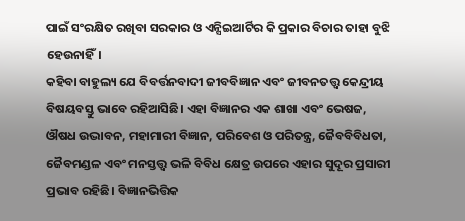ପାଇଁ ସଂରକ୍ଷିତ ରଖିବା ସରକାର ଓ ଏନ୍ସିଇଆର୍ଟିର କି ପ୍ରକାର ବିଚାର ତାହା ବୁଝି ହେଉନାହିଁ।
କହିବା ବାହୁଲ୍ୟ ଯେ ବିବର୍ତ୍ତନବାଦୀ ଜୀବବିଜ୍ଞାନ ଏବଂ ଜୀବନତତ୍ତ୍ୱ କେନ୍ଦ୍ରୀୟ ବିଷୟବସ୍ତୁ ଭାବେ ରହିଆସିଛି। ଏହା ବିଜ୍ଞାନର ଏକ ଶାଖା ଏବଂ ଭେଷଜ, ଔଷଧ ଉଦ୍ଭାବନ, ମହାମାରୀ ବିଜ୍ଞାନ, ପରିବେଶ ଓ ପରିତନ୍ତ୍ର, ଜୈବବିବିଧତା, ଜୈବମଣ୍ଡଳ ଏବଂ ମନସ୍ତତ୍ତ୍ୱ ଭଳି ବିବିଧ କ୍ଷେତ୍ର ଉପରେ ଏହାର ସୁଦୂର ପ୍ରସାରୀ ପ୍ରଭାବ ରହିଛି। ବିଜ୍ଞାନଭିତ୍ତିକ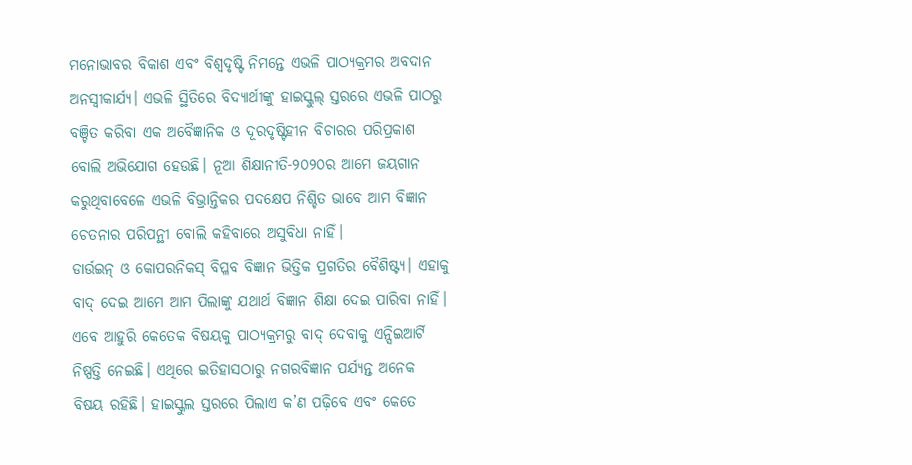ମନୋଭାବର ବିକାଶ ଏବଂ ବିଶ୍ୱଦୃଷ୍ଟି ନିମନ୍ତେ ଏଭଳି ପାଠ୍ୟକ୍ରମର ଅବଦାନ ଅନସ୍ୱୀକାର୍ଯ୍ୟ। ଏଭଳି ସ୍ଥିତିରେ ବିଦ୍ୟାର୍ଥୀଙ୍କୁ ହାଇସ୍କୁଲ୍ ସ୍ତରରେ ଏଭଳି ପାଠରୁ ବଞ୍ଚିତ କରିବା ଏକ ଅବୈଜ୍ଞାନିକ ଓ ଦୂରଦୃଷ୍ଟିହୀନ ବିଚାରର ପରିପ୍ରକାଶ ବୋଲି ଅଭିଯୋଗ ହେଉଛି। ନୂଆ ଶିକ୍ଷାନୀତି-୨୦୨୦ର ଆମେ ଜୟଗାନ କରୁଥିବାବେଳେ ଏଭଳି ବିଭ୍ରାନ୍ତିକର ପଦକ୍ଷେପ ନିଶ୍ଚିତ ଭାବେ ଆମ ବିଜ୍ଞାନ ଚେତନାର ପରିପନ୍ଥୀ ବୋଲି କହିବାରେ ଅସୁବିଧା ନାହିଁ।
ଡାର୍ଉଇନ୍ ଓ କୋପରନିକସ୍ ବିପ୍ଳବ ବିଜ୍ଞାନ ଭିତ୍ତିକ ପ୍ରଗତିର ବୈଶିଷ୍ଟ୍ୟ। ଏହାକୁ ବାଦ୍ ଦେଇ ଆମେ ଆମ ପିଲାଙ୍କୁ ଯଥାର୍ଥ ବିଜ୍ଞାନ ଶିକ୍ଷା ଦେଇ ପାରିବା ନାହିଁ। ଏବେ ଆହୁରି କେତେକ ବିଷୟକୁ ପାଠ୍ୟକ୍ରମରୁ ବାଦ୍ ଦେବାକୁ ଏନ୍ସିଇଆର୍ଟି ନିଷ୍ପତ୍ତି ନେଇଛି। ଏଥିରେ ଇତିହାସଠାରୁ ନଗରବିଜ୍ଞାନ ପର୍ଯ୍ୟନ୍ତ ଅନେକ ବିଷୟ ରହିଛି। ହାଇସ୍କୁଲ ସ୍ତରରେ ପିଲାଏ କ’ଣ ପଢ଼ିବେ ଏବଂ କେତେ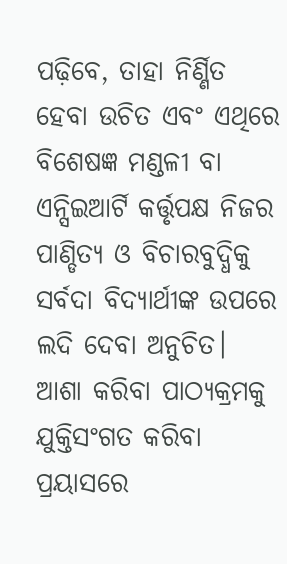ପଢ଼ିବେ, ତାହା ନିର୍ଣ୍ଣିତ ହେବା ଉଚିତ ଏବଂ ଏଥିରେ ବିଶେଷଜ୍ଞ ମଣ୍ଡଳୀ ବା ଏନ୍ସିଇଆର୍ଟି କର୍ତ୍ତୃପକ୍ଷ ନିଜର ପାଣ୍ଡିତ୍ୟ ଓ ବିଚାରବୁଦ୍ଧିକୁ ସର୍ବଦା ବିଦ୍ୟାର୍ଥୀଙ୍କ ଉପରେ ଲଦି ଦେବା ଅନୁଚିତ। ଆଶା କରିବା ପାଠ୍ୟକ୍ରମକୁ ଯୁକ୍ତିସଂଗତ କରିବା ପ୍ରୟାସରେ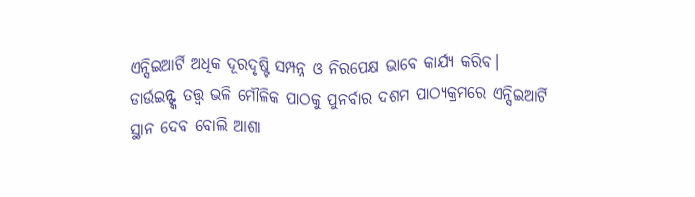ଏନ୍ସିଇଆର୍ଟି ଅଧିକ ଦୂରଦୃଷ୍ଟି ସମ୍ପନ୍ନ ଓ ନିରପେକ୍ଷ ଭାବେ କାର୍ଯ୍ୟ କରିବ। ଡାର୍ଉଇନ୍ଙ୍କ ତତ୍ତ୍ୱ ଭଳି ମୌଳିକ ପାଠକୁ ପୁନର୍ବାର ଦଶମ ପାଠ୍ୟକ୍ରମରେ ଏନ୍ସିଇଆର୍ଟି ସ୍ଥାନ ଦେବ ବୋଲି ଆଶା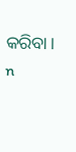କରିବା। n